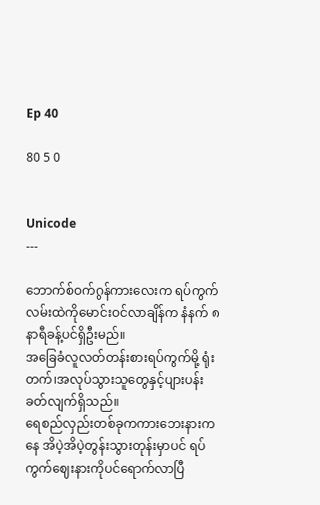Ep 40

80 5 0


Unicode
---

ဘောက်စ်ဝက်ဂွန်ကားလေးက ရပ်ကွက်လမ်းထဲကိုမောင်းဝင်လာချိန်က နံနက် ၈နာရီခန့်ပင်ရှိဦးမည်။
အခြေခံလူလတ်တန်းစားရပ်ကွက်မို့ ရုံးတက်၊အလုပ်သွားသူတွေနှင့်ပျားပန်းခတ်လျက်ရှိသည်။
ရေစည်လှည်းတစ်ခုကကားဘေးနားကနေ အိပဲ့အိပဲ့တွန်းသွားတုန်းမှာပင် ရပ်ကွက်ဈေးနားကိုပင်ရောက်လာပြီ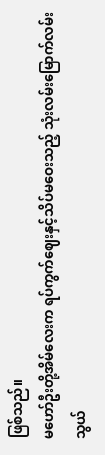ဖြစ်သည်။
မဟော်ဦးတို့အိမ်လေးက ရပ်ကွက်ဈေးနှင့်သိပ်မဝေးသည့် သုံးလမ်းမြောက်လမ်းသွယ်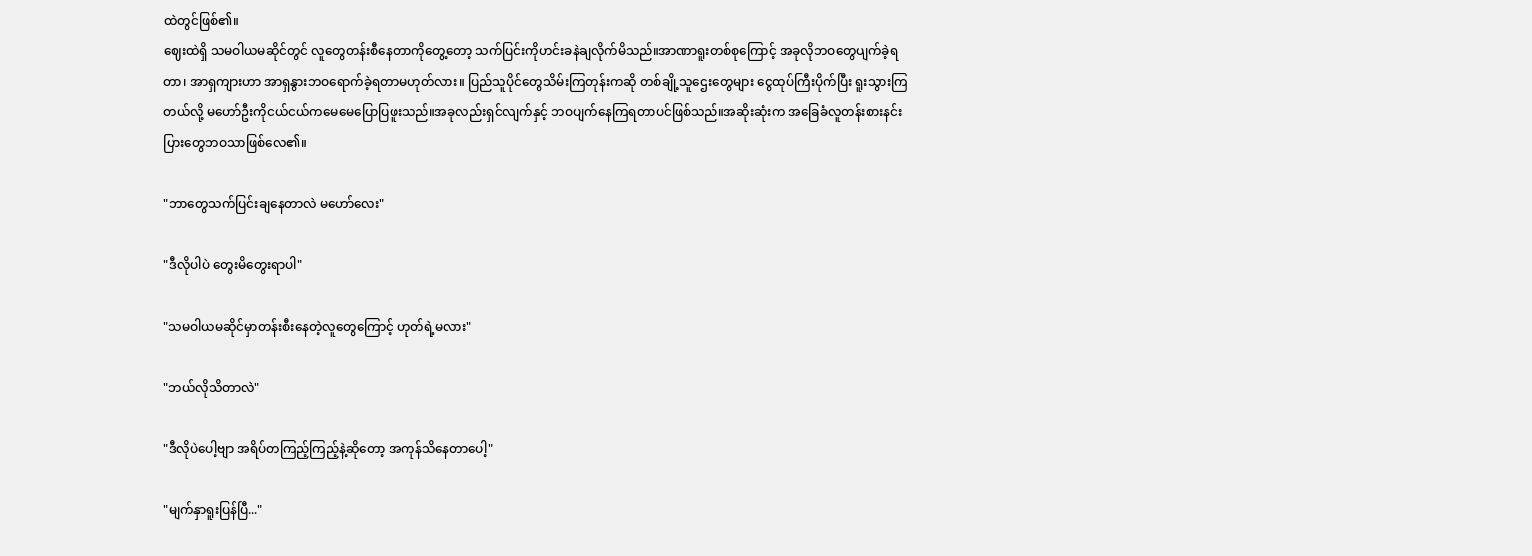ထဲတွင်ဖြစ်၏။
ဈေးထဲရှိ သမဝါယမဆိုင်တွင် လူတွေတန်းစီနေတာကိုတွေ့တော့ သက်ပြင်းကိုဟင်းခနဲချလိုက်မိသည်။အာဏာရူးတစ်စုကြောင့် အခုလိုဘဝတွေပျက်ခဲ့ရတာ၊ အာရှကျားဟာ အာရှနွားဘဝရောက်ခဲ့ရတာမဟုတ်လား။ ပြည်သူပိုင်တွေသိမ်းကြတုန်းကဆို တစ်ချို့သူဌေးတွေများ ငွေထုပ်ကြီးပိုက်ပြီး ရူးသွားကြတယ်လို့ မဟော်ဦးကိုငယ်ငယ်ကမေမေပြောပြဖူးသည်။အခုလည်းရှင်လျက်နှင့် ဘဝပျက်နေကြရတာပင်ဖြစ်သည်။အဆိုးဆုံးက အခြေခံလူတန်းစားနင်းပြားတွေဘဝသာ‌ဖြစ်လေ၏။

"ဘာတွေသက်ပြင်းချနေတာလဲ မဟော်လေး"

"ဒီလိုပါပဲ တွေးမိတွေးရာပါ"

"သမဝါယမဆိုင်မှာတန်းစီးနေတဲ့လူတွေကြောင့် ဟုတ်ရဲ့မလား"

"ဘယ်လိုသိတာလဲ"

"ဒီလိုပဲပေါ့ဗျာ အရိပ်တကြည့်ကြည့်နဲ့ဆိုတော့ အကုန်သိနေတာပေါ့"

"မျက်နှာရူးပြန်ပြီ..."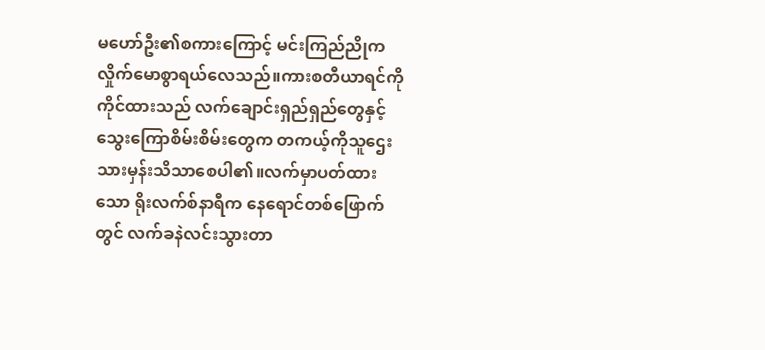မဟော်ဦး၏စကားကြောင့် မင်းကြည်ညိုက လှိုက်မောစွာရယ်လေသည်။ကားစတီယာရင်ကိုကိုင်ထားသည် လက်ချောင်းရှည်ရှည်တွေနှင့် သွေးကြောစိမ်းစိမ်းတွေက တကယ့်ကိုသူဌေးသားမှန်းသိသာစေပါ၏။လက်မှာပတ်ထားသော ရိုးလက်စ်နာရီက နေရောင်တစ်ဖြောက်တွင် လက်ခနဲလင်းသွားတာ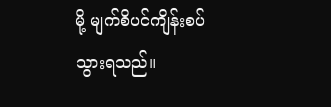မို့ မျက်စိပင်ကျိန်းစပ်သွားရသည်။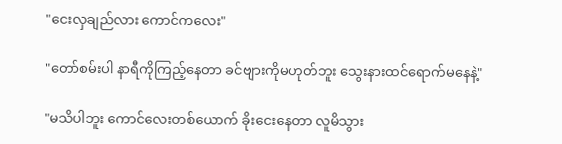"ငေးလှချည်လား ကောင်ကလေး"

"တော်စမ်းပါ နာရီကိုကြည့်နေတာ ခင်ဗျားကိုမဟုတ်ဘူး သွေးနားထင်ရောက်မနေနဲ့"

"မသိပါဘူး ကောင်လေးတစ်ယောက် ခိုးငေးနေတာ လူမိသွား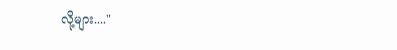လို့များ...."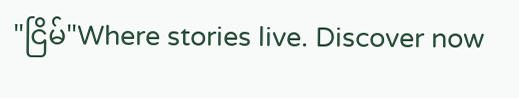"ငြိမ်"Where stories live. Discover now